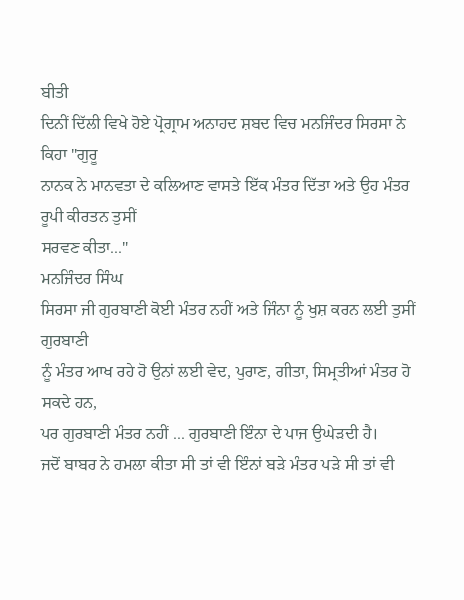ਬੀਤੀ
ਦਿਨੀਂ ਦਿੱਲੀ ਵਿਖੇ ਹੋਏ ਪ੍ਰੋਗ੍ਰਾਮ ਅਨਾਹਦ ਸ਼ਬਦ ਵਿਚ ਮਨਜਿੰਦਰ ਸਿਰਸਾ ਨੇ ਕਿਹਾ "ਗੁਰੂ
ਨਾਨਕ ਨੇ ਮਾਨਵਤਾ ਦੇ ਕਲਿਆਣ ਵਾਸਤੇ ਇੱਕ ਮੰਤਰ ਦਿੱਤਾ ਅਤੇ ਉਹ ਮੰਤਰ ਰੂਪੀ ਕੀਰਤਨ ਤੁਸੀਂ
ਸਰਵਣ ਕੀਤਾ..."
ਮਨਜਿੰਦਰ ਸਿੰਘ
ਸਿਰਸਾ ਜੀ ਗੁਰਬਾਣੀ ਕੋਈ ਮੰਤਰ ਨਹੀਂ ਅਤੇ ਜਿੰਨਾ ਨੂੰ ਖੁਸ਼ ਕਰਨ ਲਈ ਤੁਸੀਂ ਗੁਰਬਾਣੀ
ਨੂੰ ਮੰਤਰ ਆਖ ਰਹੇ ਹੋ ਉਨਾਂ ਲਈ ਵੇਦ, ਪੁਰਾਣ, ਗੀਤਾ, ਸਿਮ੍ਰਤੀਆਂ ਮੰਤਰ ਹੋ ਸਕਦੇ ਹਨ,
ਪਰ ਗੁਰਬਾਣੀ ਮੰਤਰ ਨਹੀਂ ... ਗੁਰਬਾਣੀ ਇੰਨਾ ਦੇ ਪਾਜ ਉਘੇੜਦੀ ਹੈ।
ਜਦੋਂ ਬਾਬਰ ਨੇ ਹਮਲਾ ਕੀਤਾ ਸੀ ਤਾਂ ਵੀ ਇੰਨਾਂ ਬੜੇ ਮੰਤਰ ਪੜੇ ਸੀ ਤਾਂ ਵੀ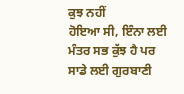ਕੁਝ ਨਹੀਂ
ਹੋਇਆ ਸੀ, ਇੰਨਾ ਲਈ ਮੰਤਰ ਸਭ ਕੁੱਝ ਹੈ ਪਰ ਸਾਡੇ ਲਈ ਗੁਰਬਾਣੀ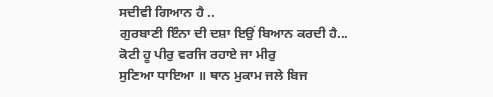ਸਦੀਵੀ ਗਿਆਨ ਹੈ ..
ਗੁਰਬਾਣੀ ਇੰਨਾ ਦੀ ਦਸ਼ਾ ਇਉਂ ਬਿਆਨ ਕਰਦੀ ਹੈ...
ਕੋਟੀ ਹੂ ਪੀਰੁ ਵਰਜਿ ਰਹਾਏ ਜਾ ਮੀਰੁ
ਸੁਣਿਆ ਧਾਇਆ ॥ ਥਾਨ ਮੁਕਾਮ ਜਲੇ ਬਿਜ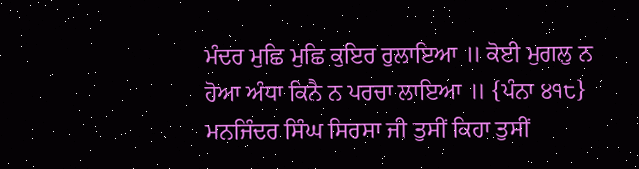ਮੰਦਰ ਮੁਛਿ ਮੁਛਿ ਕੁਇਰ ਰੁਲਾਇਆ ॥ ਕੋਈ ਮੁਗਲੁ ਨ
ਹੋਆ ਅੰਧਾ ਕਿਨੈ ਨ ਪਰਚਾ ਲਾਇਆ ॥ {ਪੰਨਾ ੪੧੮}
ਮਨਜਿੰਦਰ ਸਿੰਘ ਸਿਰਸਾ ਜੀ ਤੁਸੀਂ ਕਿਹਾ ਤੁਸੀਂ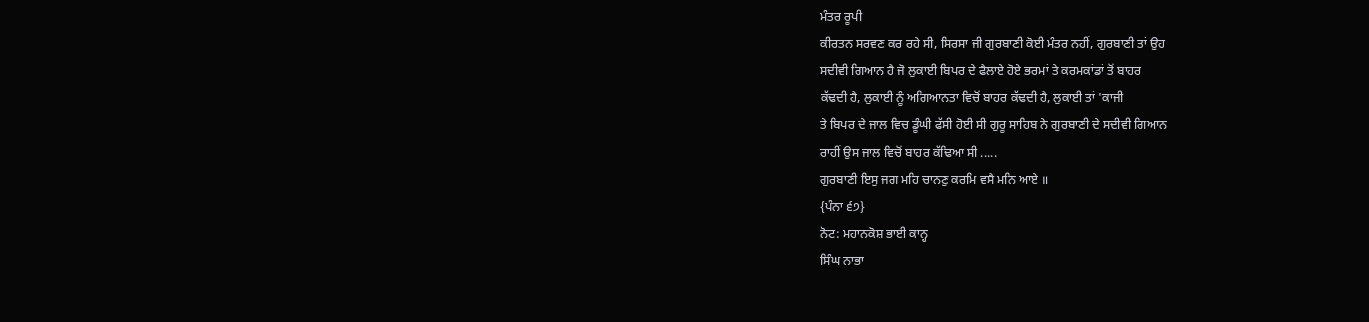ਮੰਤਰ ਰੂਪੀ
ਕੀਰਤਨ ਸਰਵਣ ਕਰ ਰਹੇ ਸੀ, ਸਿਰਸਾ ਜੀ ਗੁਰਬਾਣੀ ਕੋਈ ਮੰਤਰ ਨਹੀਂ, ਗੁਰਬਾਣੀ ਤਾਂ ਉਹ
ਸਦੀਵੀ ਗਿਆਨ ਹੈ ਜੋ ਲੁਕਾਈ ਬਿਪਰ ਦੇ ਫੈਲਾਏ ਹੋਏ ਭਰਮਾਂ ਤੇ ਕਰਮਕਾਂਡਾਂ ਤੋਂ ਬਾਹਰ
ਕੱਢਦੀ ਹੈ, ਲੁਕਾਈ ਨੂੰ ਅਗਿਆਨਤਾ ਵਿਚੋਂ ਬਾਹਰ ਕੱਢਦੀ ਹੈ, ਲੁਕਾਈ ਤਾਂ 'ਕਾਜੀ
ਤੇ ਬਿਪਰ ਦੇ ਜਾਲ ਵਿਚ ਡੂੰਘੀ ਫੱਸੀ ਹੋਈ ਸੀ ਗੁਰੂ ਸਾਹਿਬ ਨੇ ਗੁਰਬਾਣੀ ਦੇ ਸਦੀਵੀ ਗਿਆਨ
ਰਾਹੀਂ ਉਸ ਜਾਲ ਵਿਚੋਂ ਬਾਹਰ ਕੱਢਿਆ ਸੀ .....
ਗੁਰਬਾਣੀ ਇਸੁ ਜਗ ਮਹਿ ਚਾਨਣੁ ਕਰਮਿ ਵਸੈ ਮਨਿ ਆਏ ॥
{ਪੰਨਾ ੬੭}
ਨੋਟ: ਮਹਾਨਕੋਸ਼ ਭਾਈ ਕਾਨ੍ਹ
ਸਿੰਘ ਨਾਭਾ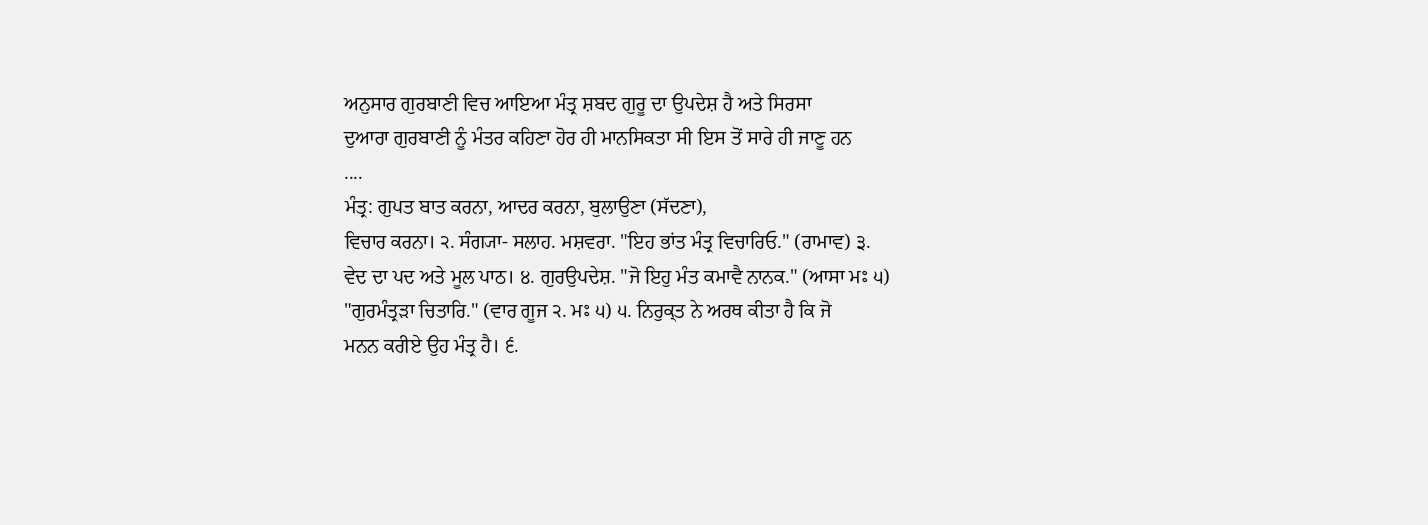ਅਨੁਸਾਰ ਗੁਰਬਾਣੀ ਵਿਚ ਆਇਆ ਮੰਤ੍ਰ ਸ਼ਬਦ ਗੁਰੂ ਦਾ ਉਪਦੇਸ਼ ਹੈ ਅਤੇ ਸਿਰਸਾ
ਦੁਆਰਾ ਗੁਰਬਾਣੀ ਨੂੰ ਮੰਤਰ ਕਹਿਣਾ ਹੋਰ ਹੀ ਮਾਨਸਿਕਤਾ ਸੀ ਇਸ ਤੋਂ ਸਾਰੇ ਹੀ ਜਾਣੂ ਹਨ
....
ਮੰਤ੍ਰ: ਗੁਪਤ ਬਾਤ ਕਰਨਾ, ਆਦਰ ਕਰਨਾ, ਬੁਲਾਉਣਾ (ਸੱਦਣਾ),
ਵਿਚਾਰ ਕਰਨਾ। ੨. ਸੰਗ੍ਯਾ- ਸਲਾਹ. ਮਸ਼ਵਰਾ. "ਇਹ ਭਾਂਤ ਮੰਤ੍ਰ ਵਿਚਾਰਿਓ." (ਰਾਮਾਵ) ੩.
ਵੇਦ ਦਾ ਪਦ ਅਤੇ ਮੂਲ ਪਾਠ। ੪. ਗੁਰਉਪਦੇਸ਼. "ਜੋ ਇਹੁ ਮੰਤ ਕਮਾਵੈ ਨਾਨਕ." (ਆਸਾ ਮਃ ੫)
"ਗੁਰਮੰਤ੍ਰੜਾ ਚਿਤਾਰਿ." (ਵਾਰ ਗੂਜ ੨. ਮਃ ੫) ੫. ਨਿਰੁਕ੍ਤ ਨੇ ਅਰਥ ਕੀਤਾ ਹੈ ਕਿ ਜੋ
ਮਨਨ ਕਰੀਏ ਉਹ ਮੰਤ੍ਰ ਹੈ। ੬.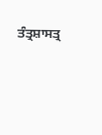ਤੰਤ੍ਰਸ਼ਾਸਤ੍ਰ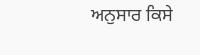ਅਨੁਸਾਰ ਕਿਸੇ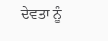ਦੇਵਤਾ ਨੂੰ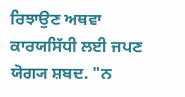ਰਿਝਾਉਣ ਅਥਵਾ
ਕਾਰਯਸਿੱਧੀ ਲਈ ਜਪਣ ਯੋਗ੍ਯ ਸ਼ਬਦ. "ਨ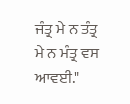ਜੰਤ੍ਰ ਮੇ ਨ ਤੰਤ੍ਰ ਮੇ ਨ ਮੰਤ੍ਰ ਵਸ ਆਵਈ."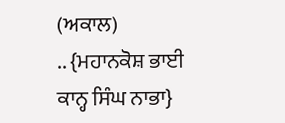(ਅਕਾਲ)
.. {ਮਹਾਨਕੋਸ਼ ਭਾਈ ਕਾਨ੍ਹ ਸਿੰਘ ਨਾਭਾ}